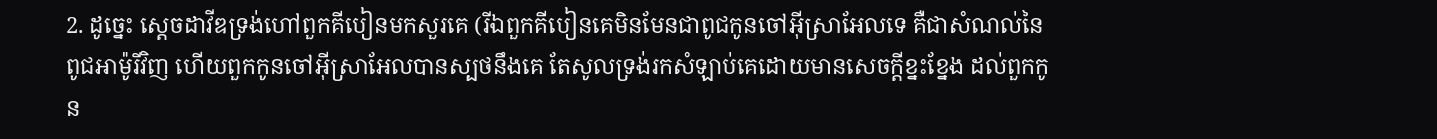2. ដូច្នេះ ស្តេចដាវីឌទ្រង់ហៅពួកគីបៀនមកសួរគេ (រីឯពួកគីបៀនគេមិនមែនជាពូជកូនចៅអ៊ីស្រាអែលទេ គឺជាសំណល់នៃពូជអាម៉ូរីវិញ ហើយពួកកូនចៅអ៊ីស្រាអែលបានស្បថនឹងគេ តែសូលទ្រង់រកសំឡាប់គេដោយមានសេចក្តីខ្នះខ្នែង ដល់ពួកកូន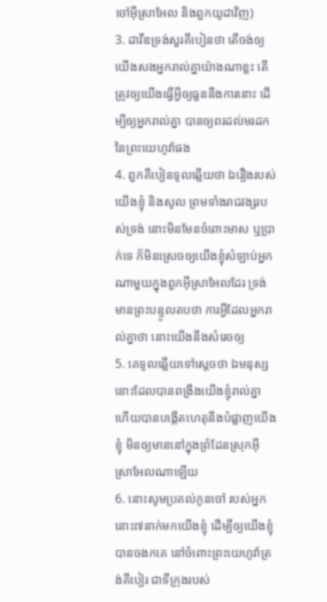ចៅអ៊ីស្រាអែល និងពួកយូដាវិញ)
3. ដាវីឌទ្រង់សួរគីបៀនថា តើចង់ឲ្យយើងសងអ្នករាល់គ្នាយ៉ាងណាខ្លះ តើត្រូវឲ្យយើងធ្វើអ្វីឲ្យធួននឹងការនោះ ដើម្បីឲ្យអ្នករាល់គ្នា បានឲ្យពរដល់មរដកនៃព្រះយេហូវ៉ាផង
4. ពួកគីបៀនទូលឆ្លើយថា ឯរឿងរបស់យើងខ្ញុំ និងសូល ព្រមទាំងរាជវង្សរបស់ទ្រង់ នោះមិនមែនចំពោះមាស ឬប្រាក់ទេ ក៏មិនស្រេចឲ្យយើងខ្ញុំសំឡាប់អ្នកណាមួយក្នុងពួកអ៊ីស្រាអែលដែរ ទ្រង់មានព្រះបន្ទូលតបថា ការអ្វីដែលអ្នករាល់គ្នាថា នោះយើងនឹងសំរេចឲ្យ
5. គេទូលឆ្លើយទៅស្តេចថា ឯមនុស្សនោះដែលបានពង្រឹងយើងខ្ញុំរាល់គ្នា ហើយបានបង្កើតហេតុនឹងបំផ្លាញយើងខ្ញុំ មិនឲ្យមាននៅក្នុងព្រំដែនស្រុកអ៊ីស្រាអែលណាឡើយ
6. នោះសូមប្រគល់កូនចៅ របស់អ្នកនោះ៧នាក់មកយើងខ្ញុំ ដើម្បីឲ្យយើងខ្ញុំបានចងកគេ នៅចំពោះព្រះយេហូវ៉ាត្រង់គីបៀរ ជាទីក្រុងរបស់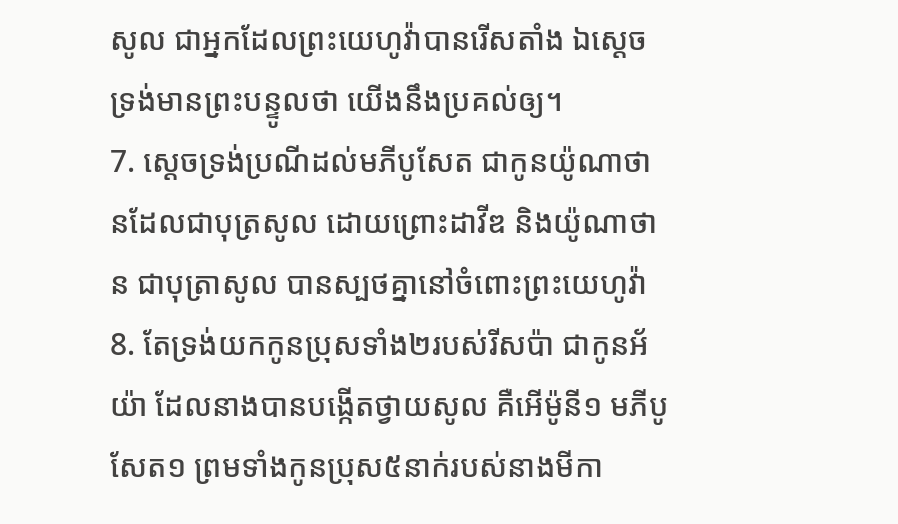សូល ជាអ្នកដែលព្រះយេហូវ៉ាបានរើសតាំង ឯស្តេចទ្រង់មានព្រះបន្ទូលថា យើងនឹងប្រគល់ឲ្យ។
7. ស្តេចទ្រង់ប្រណីដល់មភីបូសែត ជាកូនយ៉ូណាថានដែលជាបុត្រសូល ដោយព្រោះដាវីឌ និងយ៉ូណាថាន ជាបុត្រាសូល បានស្បថគ្នានៅចំពោះព្រះយេហូវ៉ា
8. តែទ្រង់យកកូនប្រុសទាំង២របស់រីសប៉ា ជាកូនអ័យ៉ា ដែលនាងបានបង្កើតថ្វាយសូល គឺអើម៉ូនី១ មភីបូសែត១ ព្រមទាំងកូនប្រុស៥នាក់របស់នាងមីកា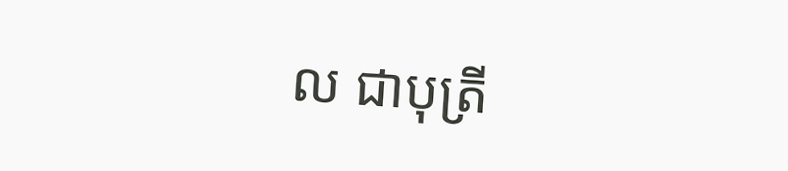ល ជាបុត្រី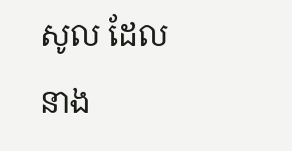សូល ដែលនាង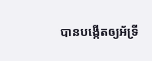បានបង្កើតឲ្យអ័ទ្រី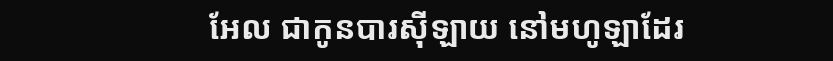អែល ជាកូនបារស៊ីឡាយ នៅមហូឡាដែរ